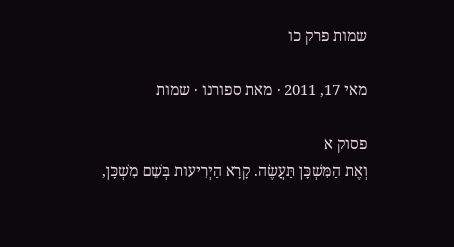שמות פרק כו

מאי 17, 2011 · מאת ספורנו · שמות

פסוק א
וְאֶת הַמִּשְׁכָּן תַּעֲשֶׂה. קָרָא הַיְרִיעות בְּשֵׁם מִשְׁכָּן,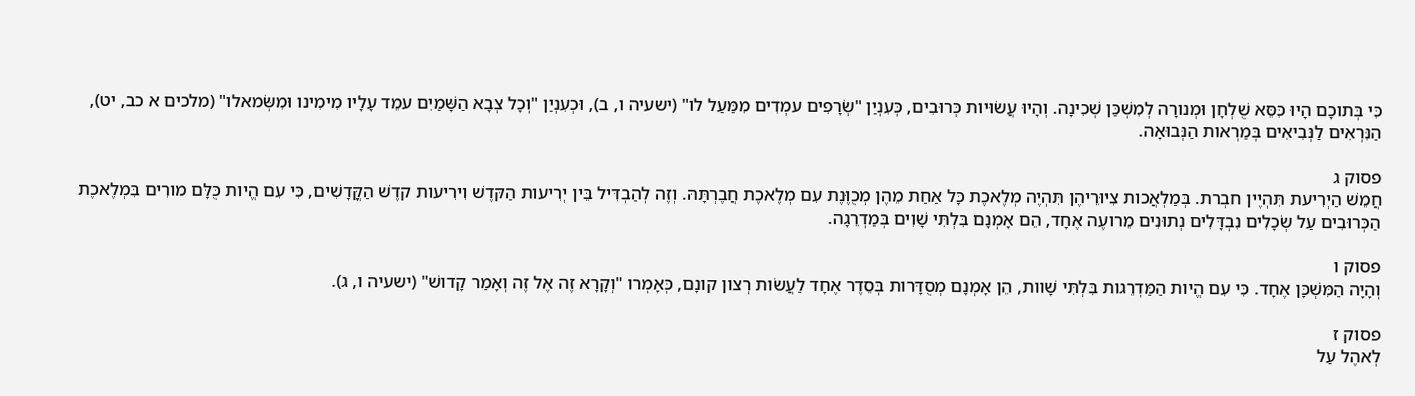כִּי בְּתוכָם הָיוּ כִּסֵּא שֻׁלְחָן וּמְנורָה לְמִשְׁכַּן שְׁכִינָה. וְהָיוּ עֲשׂוּיות כְּרוּבִים, כְּעִנְיַן "שְׂרָפִים עמְדִים מִמַּעַל לו" (ישעיה ו, ב), וּכְעִנְיַן "וְכָל צְבָא הַשָּׁמַיִם עמֵד עָלָיו מִימִינו וּמִשְּׂמאלו" (מלכים א כב, יט), הַנִּרְאִים לַנְּבִיאִים בְּמַרְאות הַנְּבוּאָה.

פסוק ג
חֲמֵשׁ הַיְרִיעת תִּהְיֶין חבְרת. בְּמַלְאֲכות צִיּוּרֵיהֶן תִּהְיֶה מְלֶאכֶת כָּל אַחַת מֵהֶן מְכֻוֶּנֶת עִם מְלֶאכֶת חֲבֶרְתָּהּ. וְזֶה לְהַבְדִּיל בֵּין יְרִיעות הַקּדֶשׁ וִירִיעות קדֶשׁ הַקֳּדָשִׁים, כִּי עִם הֱיות כֻּלָּם מורִים בִּמְלֶאכֶת הַכְּרוּבִים עַל שְׂכָלִים נִבְדָּלִים נְתוּנִים מֵרועֶה אֶחָד, הֵם אָמְנָם בִּלְתִּי שָׁוִים בְּמַדְרֵגָה.

פסוק ו
וְהָיָה הַמִּשְׁכָּן אֶחָד. כִּי עִם הֱיות הַמַּדְרֵגות בִּלְתִּי שָׁוות, הֵן אָמְנָם מְסֻדָּרות בְּסֵדֶר אֶחָד לַעֲשׂות רְצון קונָם, כְּאָמְרו "וְקָרָא זֶה אֶל זֶה וְאָמַר קָדושׁ" (ישעיה ו, ג).

פסוק ז
לְאהֶל עַל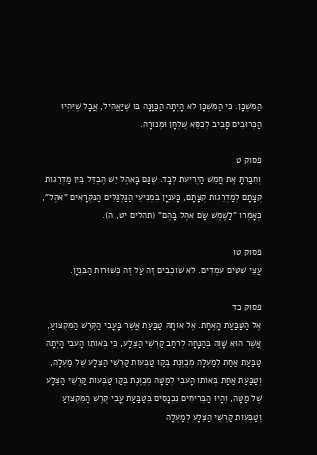הַמִּשְׁכָּן. כִּי הַמִּשְׁכָּן לא הָיְתָה הַכַּוָּנָה בּו שֶׁיַּאֲהִיל, אֲבָל שֶׁיִּהְיוּ הַכְּרוּבִים סָבִיב לְכִסֵּא שֻׁלְחָן וּמְנורָה.

פסוק ט
וְחִבַּרְתָּ אֶת חֲמֵשׁ הַיְרִיעת לְבָד. שֶׁגַּם בָּאהֶל יֵשׁ הֶבְדֵּל בֵּין מַדְרֵגות קְצָתָם לְמַדְרֵגות קְצָתָם, כָּעִנְיָן בִּמְנִיעֵי הַגַּלְגַּלִּים הַנִּקְרָאִים "אהֶל", כְּאָמְרו "לַשֶּׁמֶשׁ שָׂם אהֶל בָּהֶם" (תהלים יט, ה).

פסוק טו
עֲצֵי שִׁטִּים עמְדִים. לא שׁוכְבִים זֶה עַל זֶה כְּשׁוּרות הַבִּנְיָן.

פסוק כד
אֶל הַטַּבַּעַת הָאֶחָת. אֶל אותָהּ טַבַּעַת אֲשֶׁר בָּעֳבִי הַקֶּרֶשׁ הַמִּקְצועַ, אֲשֶׁר הוּא שָׁוֶה בְּהַנָּחָה לְרחַב קַרְשֵׁי הַצֵּלָע, כִּי בְּאותו הָעבִי הָיְתָה טַבַּעַת אַחַת לְמַעְלָה מְכֻוֶּנֶת בְּקַו טַבְּעות קַרְשֵׁי הַצֵּלָע שֶׁל מַעְלָה, וְטַבַּעַת אַחַת בְּאותו הָעבִי לְמַטָּה מְכֻוֶּנֶת בְּקַו טַבְּעות קַרְשֵׁי הַצֵּלָע שֶׁל מַטָּה, וְהָיוּ הַבְּרִיחִים נִכְנָסִים בְּטַבַּעַת עֳבִי קֶרֶשׁ הַמִּקְצועַ וְטַבְּעות קַרְשֵׁי הַצֵּלָע לְמַעְלָה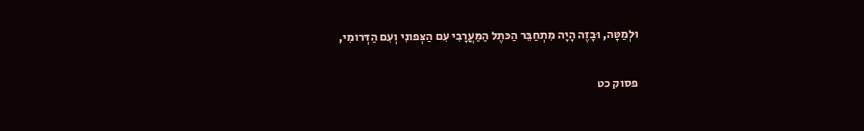וּלְמַטָּה, וּבָזֶה הָיָה מִתְחַבֵּר הַכּתֶל הַמַּעֲרָבִי עִם הַצְּפונִי וְעִם הַדְּרומִי,

פסוק כט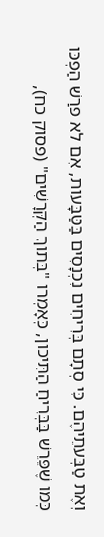וְאֶת טַבְּעתֵיהֶם. כִּי סְתָם בְּרִיחִים נִכְנָסִים בַּטַּבָּעות, אִם לא פרַשׁ הַפְכּו כְּמו שֶׁפֵּרֵשׁ בַּבְּרִיחַ הַתִּיכון, כְּאָמְרו "בְּתוךְ הַקְּרָשִׁים" (פסוק כח),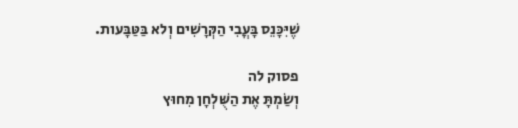שֶׁיִּכָּנֵס בָּעֳבִי הַקְּרָשִׁים וְלא בַּטַּבָּעות.

פסוק לה
וְשַׂמְתָּ אֶת הַשֻּׁלְחָן מִחוּץ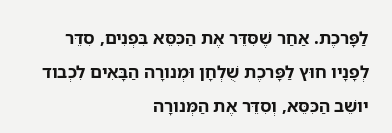לַפָּרכֶת. אַחַר שֶׁסִּדֵּר אֶת הַכִּסֵּא בִּפְנִים, סִדֵּר לְפָנָיו חוּץ לַפָּרכֶת שֻׁלְחָן וּמְנורָה הַבָּאִים לִכְבוד יושֵׁב הַכִּסֵּא, וְסִדֵּר אֶת הַמְּנורָה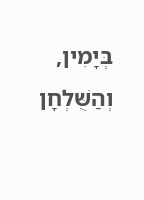בְּיָמִין, וְהַשֻּׁלְחָן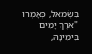בִּשְׂמאל, כְּאָמְרו "ארֶךְ יָמִים בִּימִינָהּ,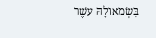בִּשְׂמאולָהּ עשֶׁר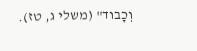וְכָבוד" (משלי ג, טז).